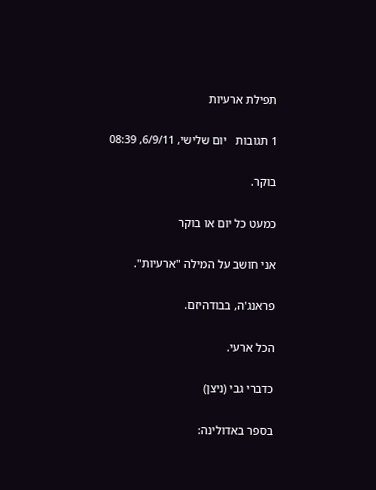תפילת ארעיות

1 תגובות   יום שלישי, 6/9/11, 08:39

בוקר.

כמעט כל יום או בוקר

אני חושב על המילה "ארעיות".

פראנג'ה, בבודהיזם.

הכל ארעי.

כדברי גבי (ניצן)

בספר באדולינה: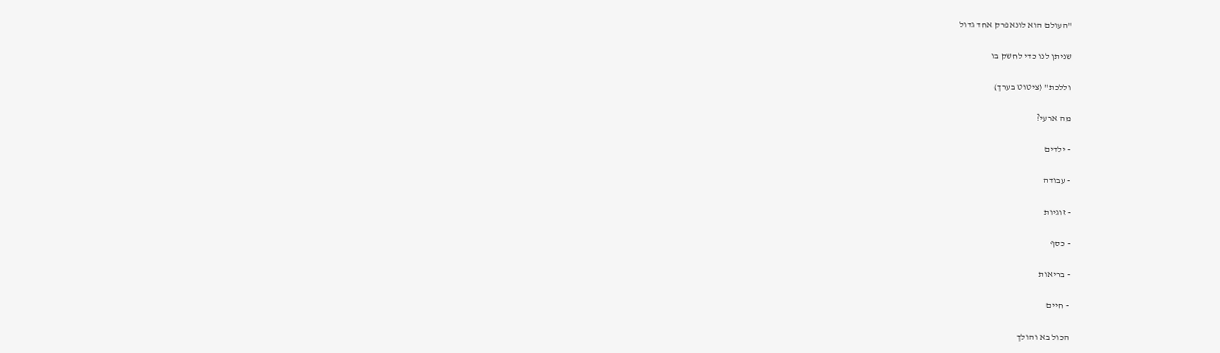"העולם הוא לונאפרק אחד גדול

שניתן לנו כדי לחשק בו

וללכת" (ציטוט בערך)

מה ארעי?

- ילדים

- עבודה

- זוגיות

- כסף

- בריאות

- חיים

הכול בא והולך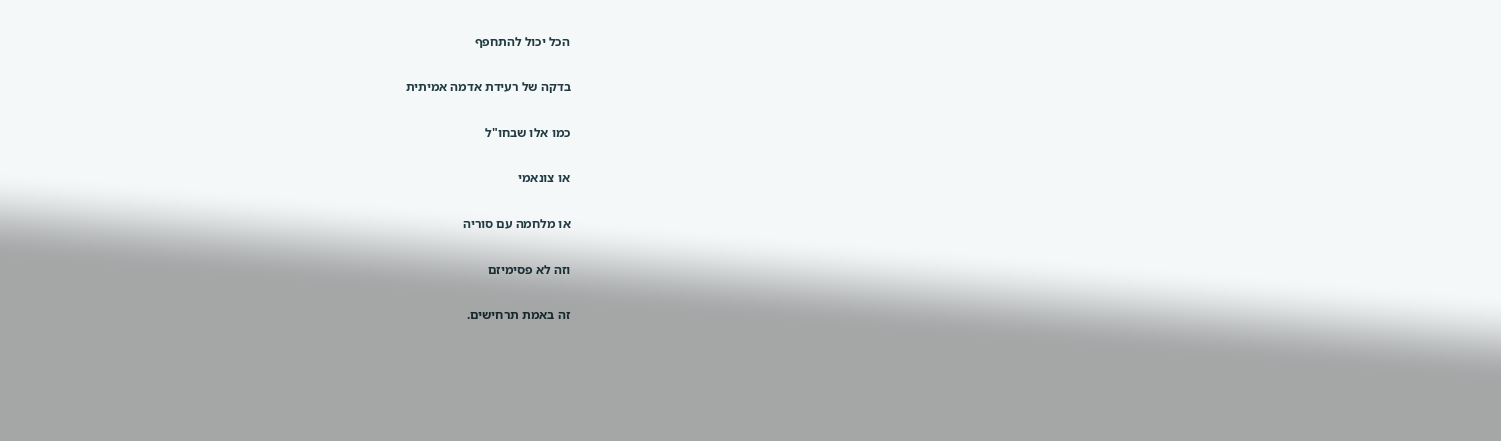הכל יכול להתחפף

בדקה של רעידת אדמה אמיתית

כמו אלו שבחו"ל

או צונאמי

או מלחמה עם סוריה

וזה לא פסימיזם

זה באמת תרחישים.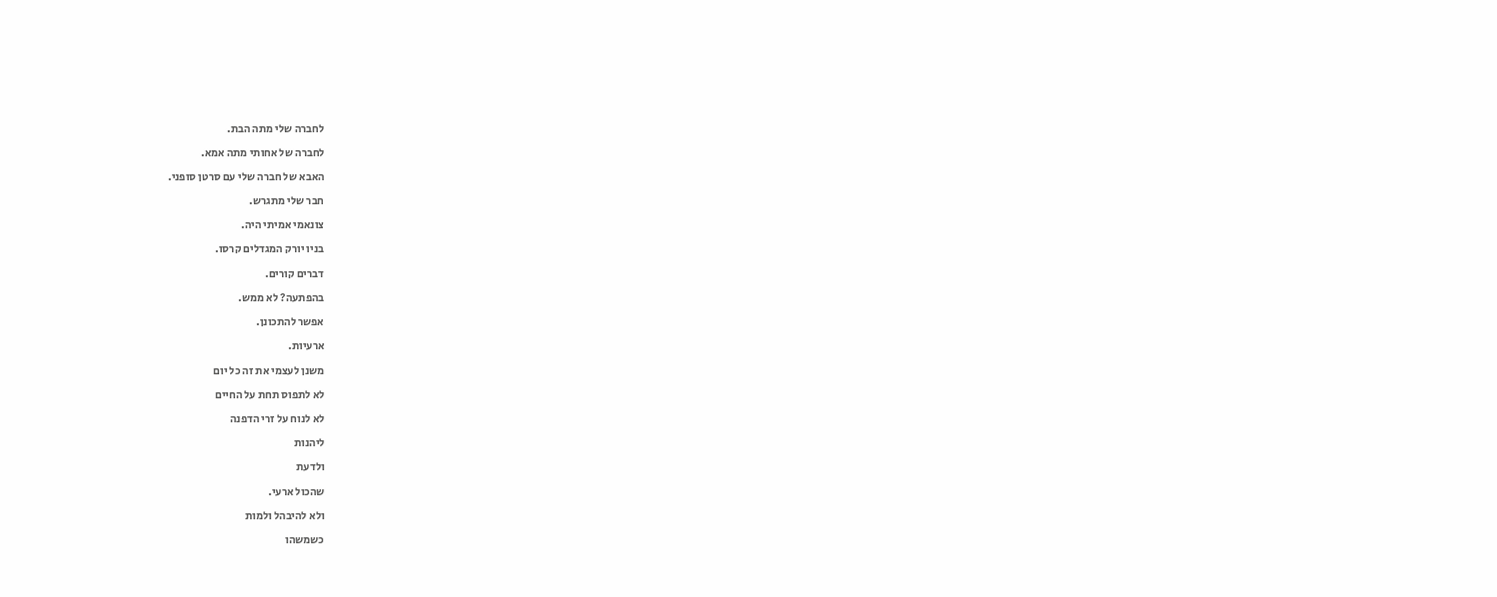לחברה שלי מתה הבת.

לחברה של אחותי מתה אמא.

האבא של חברה שלי עם סרטן סופני.

חבר שלי מתגרש.

צונאמי אמיתי היה.

בניו יורק המגדלים קרסו.

דברים קורים.

בהפתעה? לא ממש.

אפשר להתכונן.

ארעיות.

משנן לעצמי את זה כל יום

לא לתפוס תחת על החיים

לא לנוח על זרי הדפנה

ליהנות

ולדעת

שהכול ארעי.

ולא להיבהל ולמות

כשמשהו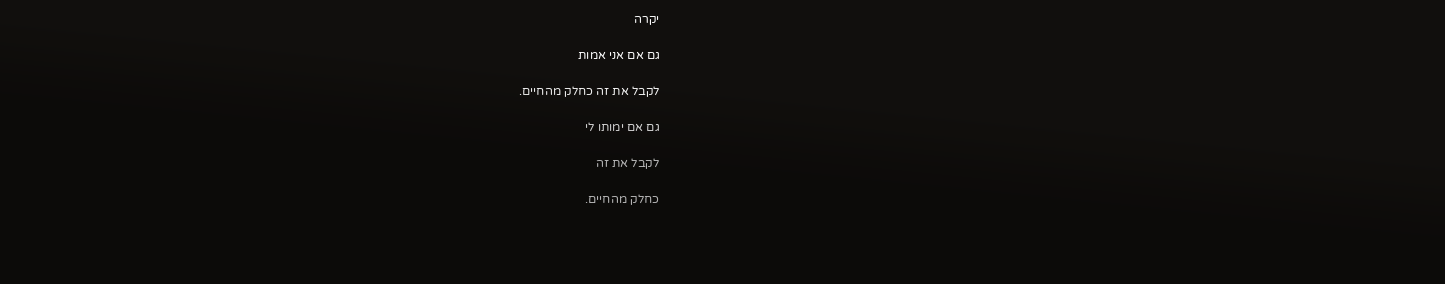יקרה

גם אם אני אמות

לקבל את זה כחלק מהחיים.

גם אם ימותו לי

לקבל את זה

כחלק מהחיים.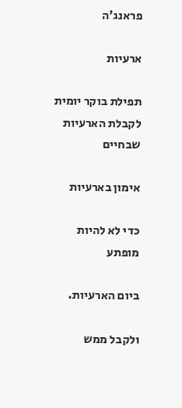פראנג'ה

ארעיות

תפילת בוקר יומית לקבלת הארעיות שבחיים

אימון בארעיות

כדי לא להיות מופתע

ביום הארעיות.

ולקבל ממש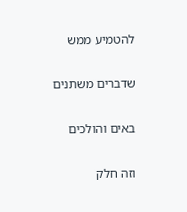להטמיע ממש

שדברים משתנים

באים והולכים

וזה חלק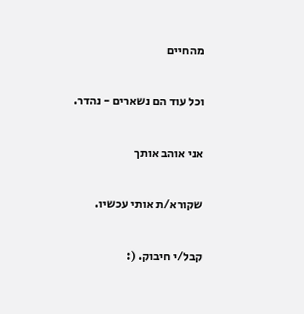מהחיים

וכל עוד הם נשארים - נהדר.

אני אוהב אותך

שקורא/ת אותי עכשיו.

קבל/י חיבוק. (: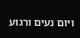ויום נעים ורגוע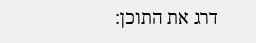דרג את התוכן: